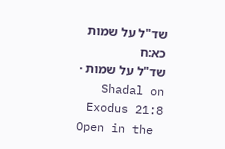שד"ל על שמות כא:ח
שד"ל על שמות · Shadal on Exodus 21:8
Open in the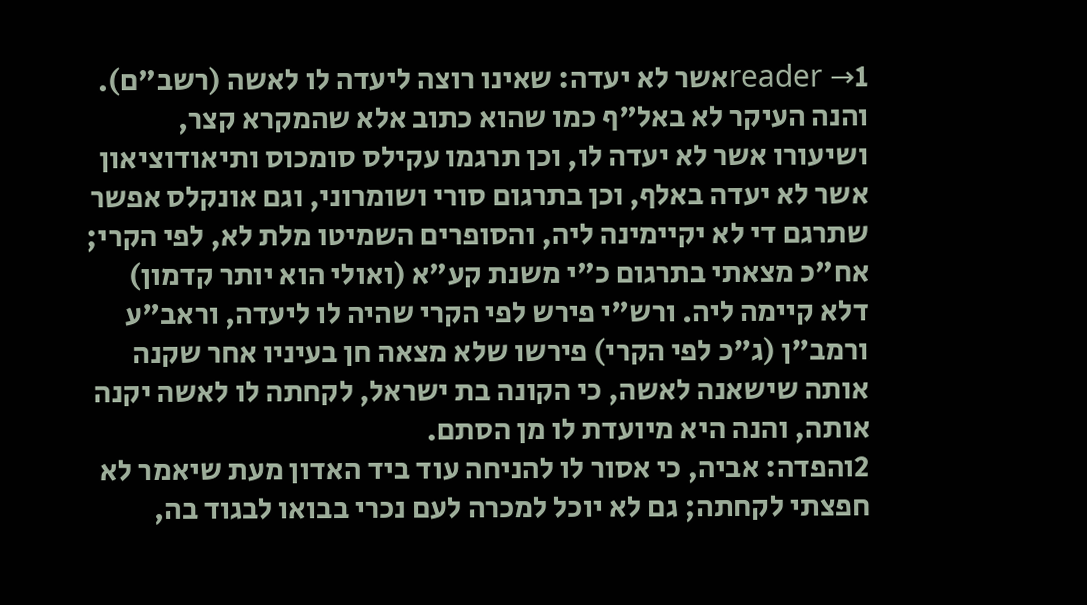reader →1אשר לא יעדה: שאינו רוצה ליעדה לו לאשה (רשב"ם). והנה העיקר לא באל"ף כמו שהוא כתוב אלא שהמקרא קצר, ושיעורו אשר לא יעדה לו, וכן תרגמו עקילס סומכוס ותיאודוציאון אשר לא יעדה באלף, וכן בתרגום סורי ושומרוני, וגם אונקלס אפשר שתרגם די לא יקיימינה ליה, והסופרים השמיטו מלת לא, לפי הקרי; אח"כ מצאתי בתרגום כ"י משנת קע"א (ואולי הוא יותר קדמון) דלא קיימה ליה. ורש"י פירש לפי הקרי שהיה לו ליעדה, וראב"ע ורמב"ן (ג"כ לפי הקרי) פירשו שלא מצאה חן בעיניו אחר שקנה אותה שישאנה לאשה, כי הקונה בת ישראל, לקחתה לו לאשה יקנה אותה, והנה היא מיועדת לו מן הסתם.
2והפדה: אביה, כי אסור לו להניחה עוד ביד האדון מעת שיאמר לא חפצתי לקחתה; גם לא יוכל למכרה לעם נכרי בבואו לבגוד בה,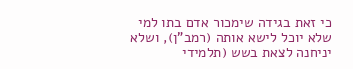כי זאת בגידה שימכור אדם בתו למי שלא יוכל לישא אותה (רמב"ן), ושלא יניחנה לצאת בשש (תלמידי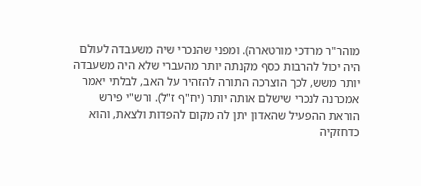מוהר"ר מרדכי מורטארה). ומפני שהנכרי שיה משעבדה לעולם היה יכול להרבות כסף מקנתה יותר מהעברי שלא היה משעבדה יותר משש, לכך הוצרכה התורה להזהיר על האב, לבלתי יאמר אמכרנה לנכרי שישלם אותה יותר (יח"ף ז"ל). ורש"י פירש הוראת ההפעיל שהאדון יתן לה מקום להפדות ולצאת, והוא כדחזקיה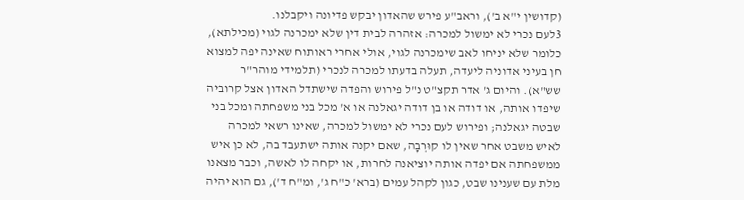(קדושין י"א ב'), וראב"ע פירש שהאדון יבקש פדיונה ויקבלנו.
3לעם נכרי לא ימשול למכרה: אזהרה לבית דין שלא ימכרנה לגוי (מכילתא), כלומר שלא יניחו לאב שימכרנה לגוי, אולי אחרי ראותוח שאינה יפה למצוא חן בעיני אדוניה ליעדה, תעלה בדעתו למכרה לנכרי (תלמידי מוהר"ר שש"א). והיום ג' אדר תקצ"ט נ"ל פירוש והפדה שישתדל האדון אצל קרוביה שיפדו אותה, או דודה או בן דודה יגאלנה או א' מכל בני משפחתה ומכל בני שבטה יגאלנה; ופירוש לעם נכרי לא ימשול למכרה, שאינו רשאי למכרה לאיש משבט אחר שאין לו קוּרְבָה, שאם יקנה אותה ישתעבד בה, לא כן איש ממשפחתה אם יפדה אותה יוציאנה לחרות, או יקחה לו לאשה, וכבר מצאנו מלת עם שענינו שבט, כגון לקהל עמים (ברא' כ"ח ג', ומ"ח ד'), גם הוא יהיה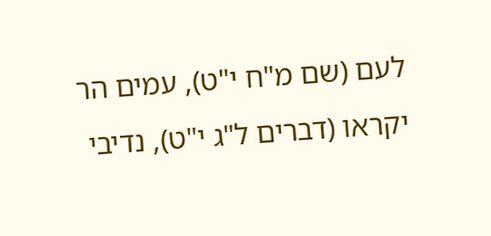לעם (שם מ"ח י"ט), עמים הר יקראו (דברים ל"ג י"ט), נדיבי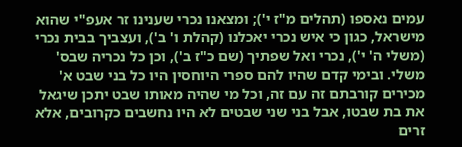עמים נאספו (תהלים מ"ז י'); ומצאנו נכרי שענינו זר אעפ"י שהוא מישראל, כגון כי איש נכרי יאכלנו (קהלת ו' ב'), ועצביך בבית נכרי (משלי ה' י'), נכרי ואל שפתיך (שם כ"ז ב'), וכן כל נכריה שבס' משלי. ובימי קדם שהיו להם ספרי היוחסין היו כל בני שבט א' מכירים קורבתם זה עם זה, וכל מי שהיה מאותו שבט יתכן שיגאל את בת שבטו, אבל בני שני שבטים לא היו נחשבים כקרובים, אלא זרים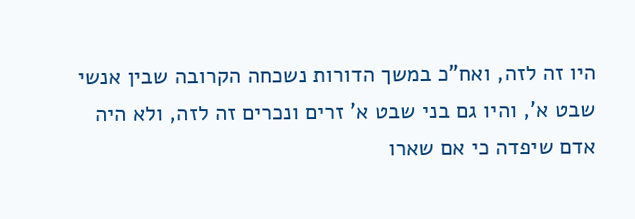היו זה לזה, ואח"כ במשך הדורות נשכחה הקרובה שבין אנשי שבט א', והיו גם בני שבט א' זרים ונכרים זה לזה, ולא היה אדם שיפדה כי אם שארו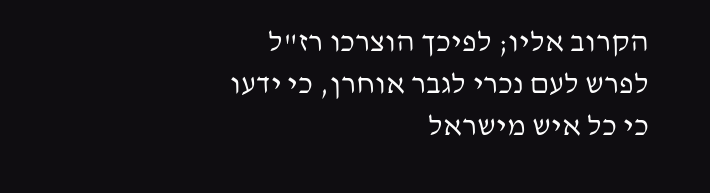הקרוב אליו; לפיכך הוצרכו רז"ל לפרש לעם נכרי לגבר אוחרן, כי ידעו כי כל איש מישראל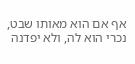אף אם הוא מאותו שבט, נכרי הוא לה, ולא יפדנה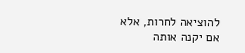להוציאה לחרות, אלא אם יקנה אותה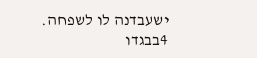ישעבדנה לו לשפחה.
4בבגדו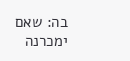בה: שאם ימכרנה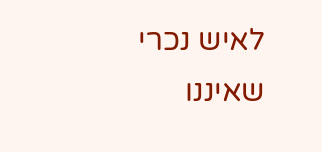לאיש נכרי שאיננו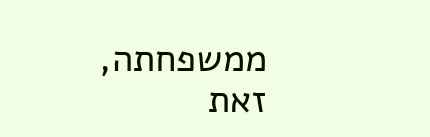ממשפחתה, זאת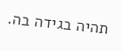תהיה בגידה בה.